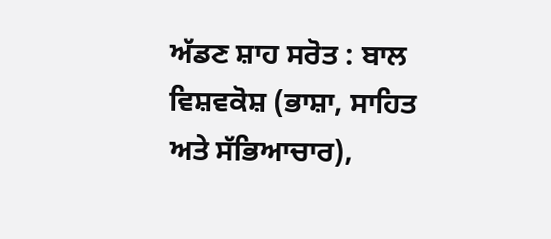ਅੱਡਣ ਸ਼ਾਹ ਸਰੋਤ : ਬਾਲ ਵਿਸ਼ਵਕੋਸ਼ (ਭਾਸ਼ਾ, ਸਾਹਿਤ ਅਤੇ ਸੱਭਿਆਚਾਰ),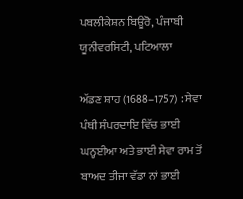ਪਬਲੀਕੇਸ਼ਨ ਬਿਊਰੋ, ਪੰਜਾਬੀ ਯੂਨੀਵਰਸਿਟੀ, ਪਟਿਆਲਾ

ਅੱਡਣ ਸ਼ਾਹ (1688–1757) : ਸੇਵਾ ਪੰਥੀ ਸੰਪਰਦਾਇ ਵਿੱਚ ਭਾਈ ਘਨ੍ਹਈਆ ਅਤੇ ਭਾਈ ਸੇਵਾ ਰਾਮ ਤੋਂ ਬਾਅਦ ਤੀਜਾ ਵੱਡਾ ਨਾਂ ਭਾਈ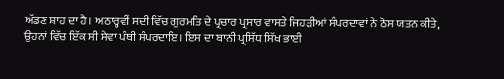ਅੱਡਣ ਸ਼ਾਹ ਦਾ ਹੈ। ਅਠਾਰ੍ਹਵੀਂ ਸਦੀ ਵਿੱਚ ਗੁਰਮਤਿ ਦੇ ਪ੍ਰਚਾਰ ਪ੍ਰਸਾਰ ਵਾਸਤੇ ਜਿਹੜੀਆਂ ਸੰਪਰਦਾਵਾਂ ਨੇ ਠੋਸ ਯਤਨ ਕੀਤੇ, ਉਹਨਾਂ ਵਿੱਚ ਇੱਕ ਸੀ ਸੇਵਾ ਪੰਥੀ ਸੰਪਰਦਾਇ। ਇਸ ਦਾ ਬਾਨੀ ਪ੍ਰਸਿੱਧ ਸਿੱਖ ਭਾਈ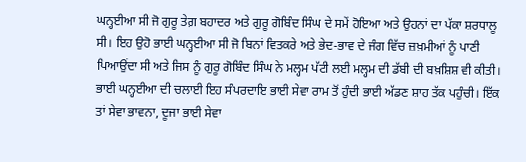ਘਨ੍ਹਈਆ ਸੀ ਜੋ ਗੁਰੂ ਤੇਗ਼ ਬਹਾਦਰ ਅਤੇ ਗੁਰੂ ਗੋਬਿੰਦ ਸਿੰਘ ਦੇ ਸਮੇਂ ਹੋਇਆ ਅਤੇ ਉਹਨਾਂ ਦਾ ਪੱਕਾ ਸ਼ਰਧਾਲੂ ਸੀ। ਇਹ ਉਹੋ ਭਾਈ ਘਨ੍ਹਈਆ ਸੀ ਜੋ ਬਿਨਾਂ ਵਿਤਕਰੇ ਅਤੇ ਭੇਦ-ਭਾਵ ਦੇ ਜੰਗ ਵਿੱਚ ਜ਼ਖ਼ਮੀਆਂ ਨੂੰ ਪਾਣੀ ਪਿਆਉਂਦਾ ਸੀ ਅਤੇ ਜਿਸ ਨੂੰ ਗੁਰੂ ਗੋਬਿੰਦ ਸਿੰਘ ਨੇ ਮਲ੍ਹਮ ਪੱਟੀ ਲਈ ਮਲ੍ਹਮ ਦੀ ਡੱਬੀ ਦੀ ਬਖ਼ਸ਼ਿਸ਼ ਵੀ ਕੀਤੀ। ਭਾਈ ਘਨ੍ਹਈਆ ਦੀ ਚਲਾਈ ਇਹ ਸੰਪਰਦਾਇ ਭਾਈ ਸੇਵਾ ਰਾਮ ਤੋਂ ਹੁੰਦੀ ਭਾਈ ਅੱਡਣ ਸ਼ਾਹ ਤੱਕ ਪਹੁੰਚੀ। ਇੱਕ ਤਾਂ ਸੇਵਾ ਭਾਵਨਾ, ਦੂਜਾ ਭਾਈ ਸੇਵਾ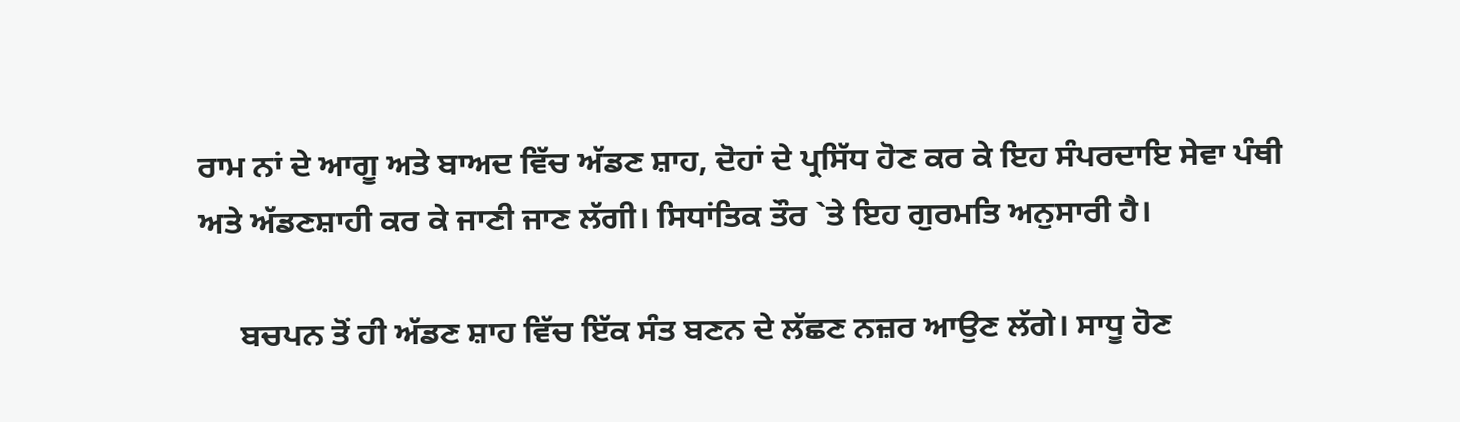ਰਾਮ ਨਾਂ ਦੇ ਆਗੂ ਅਤੇ ਬਾਅਦ ਵਿੱਚ ਅੱਡਣ ਸ਼ਾਹ, ਦੋਹਾਂ ਦੇ ਪ੍ਰਸਿੱਧ ਹੋਣ ਕਰ ਕੇ ਇਹ ਸੰਪਰਦਾਇ ਸੇਵਾ ਪੰਥੀ ਅਤੇ ਅੱਡਣਸ਼ਾਹੀ ਕਰ ਕੇ ਜਾਣੀ ਜਾਣ ਲੱਗੀ। ਸਿਧਾਂਤਿਕ ਤੌਰ `ਤੇ ਇਹ ਗੁਰਮਤਿ ਅਨੁਸਾਰੀ ਹੈ।

     ਬਚਪਨ ਤੋਂ ਹੀ ਅੱਡਣ ਸ਼ਾਹ ਵਿੱਚ ਇੱਕ ਸੰਤ ਬਣਨ ਦੇ ਲੱਛਣ ਨਜ਼ਰ ਆਉਣ ਲੱਗੇ। ਸਾਧੂ ਹੋਣ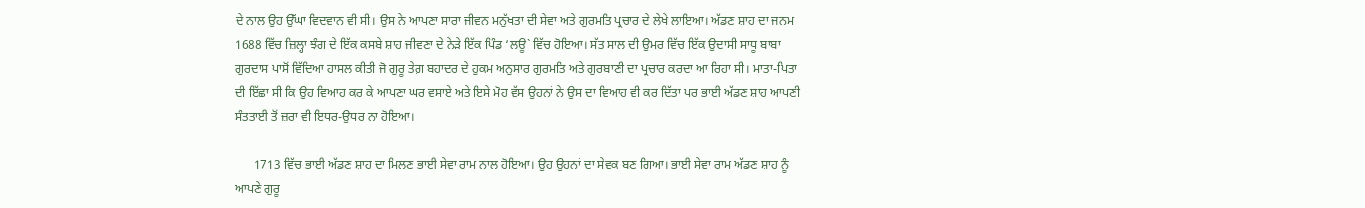ਦੇ ਨਾਲ ਉਹ ਉੱਘਾ ਵਿਦਵਾਨ ਵੀ ਸੀ। ਉਸ ਨੇ ਆਪਣਾ ਸਾਰਾ ਜੀਵਨ ਮਨੁੱਖਤਾ ਦੀ ਸੇਵਾ ਅਤੇ ਗੁਰਮਤਿ ਪ੍ਰਚਾਰ ਦੇ ਲੇਖੇ ਲਾਇਆ। ਅੱਡਣ ਸ਼ਾਹ ਦਾ ਜਨਮ 1688 ਵਿੱਚ ਜ਼ਿਲ੍ਹਾ ਝੰਗ ਦੇ ਇੱਕ ਕਸਬੇ ਸ਼ਾਹ ਜੀਵਣਾ ਦੇ ਨੇੜੇ ਇੱਕ ਪਿੰਡ ‘ਲਊ` ਵਿੱਚ ਹੋਇਆ। ਸੱਤ ਸਾਲ ਦੀ ਉਮਰ ਵਿੱਚ ਇੱਕ ਉਦਾਸੀ ਸਾਧੂ ਬਾਬਾ ਗੁਰਦਾਸ ਪਾਸੋਂ ਵਿੱਦਿਆ ਹਾਸਲ ਕੀਤੀ ਜੋ ਗੁਰੂ ਤੇਗ਼ ਬਹਾਦਰ ਦੇ ਹੁਕਮ ਅਨੁਸਾਰ ਗੁਰਮਤਿ ਅਤੇ ਗੁਰਬਾਣੀ ਦਾ ਪ੍ਰਚਾਰ ਕਰਦਾ ਆ ਰਿਹਾ ਸੀ। ਮਾਤਾ-ਪਿਤਾ ਦੀ ਇੱਛਾ ਸੀ ਕਿ ਉਹ ਵਿਆਹ ਕਰ ਕੇ ਆਪਣਾ ਘਰ ਵਸਾਏ ਅਤੇ ਇਸੇ ਮੋਹ ਵੱਸ ਉਹਨਾਂ ਨੇ ਉਸ ਦਾ ਵਿਆਹ ਵੀ ਕਰ ਦਿੱਤਾ ਪਰ ਭਾਈ ਅੱਡਣ ਸ਼ਾਹ ਆਪਣੀ ਸੰਤਤਾਈ ਤੋਂ ਜ਼ਰਾ ਵੀ ਇਧਰ-ਉਧਰ ਨਾ ਹੋਇਆ।

      1713 ਵਿੱਚ ਭਾਈ ਅੱਡਣ ਸ਼ਾਹ ਦਾ ਮਿਲਣ ਭਾਈ ਸੇਵਾ ਰਾਮ ਨਾਲ ਹੋਇਆ। ਉਹ ਉਹਨਾਂ ਦਾ ਸੇਵਕ ਬਣ ਗਿਆ। ਭਾਈ ਸੇਵਾ ਰਾਮ ਅੱਡਣ ਸ਼ਾਹ ਨੂੰ ਆਪਣੇ ਗੁਰੂ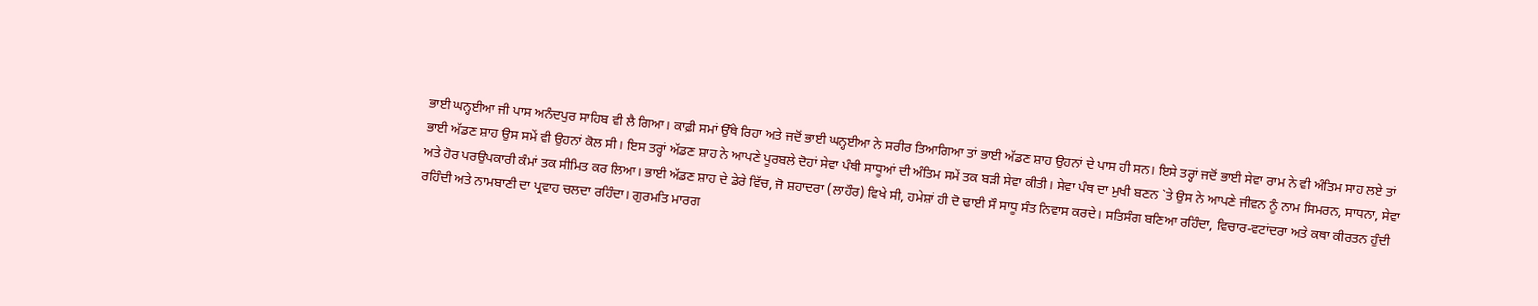ਭਾਈ ਘਨ੍ਹਈਆ ਜੀ ਪਾਸ ਅਨੰਦਪੁਰ ਸਾਹਿਬ ਵੀ ਲੈ ਗਿਆ। ਕਾਫ਼ੀ ਸਮਾਂ ਉੱਥੇ ਰਿਹਾ ਅਤੇ ਜਦੋਂ ਭਾਈ ਘਨ੍ਹਈਆ ਨੇ ਸਰੀਰ ਤਿਆਗਿਆ ਤਾਂ ਭਾਈ ਅੱਡਣ ਸ਼ਾਹ ਉਹਨਾਂ ਦੇ ਪਾਸ ਹੀ ਸਨ। ਇਸੇ ਤਰ੍ਹਾਂ ਜਦੋਂ ਭਾਈ ਸੇਵਾ ਰਾਮ ਨੇ ਵੀ ਅੰਤਿਮ ਸਾਹ ਲਏ ਤਾਂ ਭਾਈ ਅੱਡਣ ਸ਼ਾਹ ਉਸ ਸਮੇਂ ਵੀ ਉਹਨਾਂ ਕੋਲ ਸੀ। ਇਸ ਤਰ੍ਹਾਂ ਅੱਡਣ ਸ਼ਾਹ ਨੇ ਆਪਣੇ ਪੂਰਬਲੇ ਦੋਹਾਂ ਸੇਵਾ ਪੰਥੀ ਸਾਧੂਆਂ ਦੀ ਅੰਤਿਮ ਸਮੇਂ ਤਕ ਬੜੀ ਸੇਵਾ ਕੀਤੀ। ਸੇਵਾ ਪੰਥ ਦਾ ਮੁਖੀ ਬਣਨ `ਤੇ ਉਸ ਨੇ ਆਪਣੇ ਜੀਵਨ ਨੂੰ ਨਾਮ ਸਿਮਰਨ, ਸਾਧਨਾ, ਸੇਵਾ ਅਤੇ ਹੋਰ ਪਰਉਪਕਾਰੀ ਕੰਮਾਂ ਤਕ ਸੀਮਿਤ ਕਰ ਲਿਆ। ਭਾਈ ਅੱਡਣ ਸ਼ਾਹ ਦੇ ਡੇਰੇ ਵਿੱਚ, ਜੋ ਸ਼ਹਾਦਰਾ (ਲਾਹੌਰ) ਵਿਖੇ ਸੀ, ਹਮੇਸ਼ਾਂ ਹੀ ਦੋ ਢਾਈ ਸੌ ਸਾਧੂ ਸੰਤ ਨਿਵਾਸ ਕਰਦੇ। ਸਤਿਸੰਗ ਬਣਿਆ ਰਹਿੰਦਾ, ਵਿਚਾਰ-ਵਟਾਂਦਰਾ ਅਤੇ ਕਥਾ ਕੀਰਤਨ ਹੁੰਦੀ ਰਹਿੰਦੀ ਅਤੇ ਨਾਮਬਾਣੀ ਦਾ ਪ੍ਰਵਾਹ ਚਲਦਾ ਰਹਿੰਦਾ। ਗੁਰਮਤਿ ਮਾਰਗ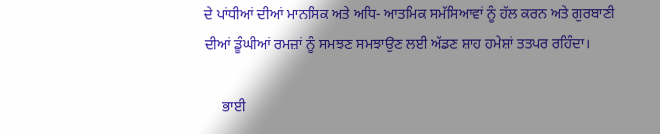ਦੇ ਪਾਂਧੀਆਂ ਦੀਆਂ ਮਾਨਸਿਕ ਅਤੇ ਅਧਿ- ਆਤਮਿਕ ਸਮੱਸਿਆਵਾਂ ਨੂੰ ਹੱਲ ਕਰਨ ਅਤੇ ਗੁਰਬਾਣੀ ਦੀਆਂ ਡੂੰਘੀਆਂ ਰਮਜ਼ਾਂ ਨੂੰ ਸਮਝਣ ਸਮਝਾਉਣ ਲਈ ਅੱਡਣ ਸ਼ਾਹ ਹਮੇਸ਼ਾਂ ਤਤਪਰ ਰਹਿੰਦਾ।

     ਭਾਈ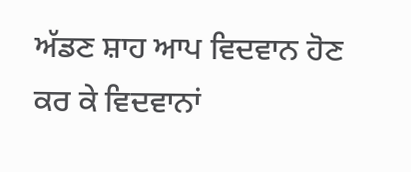ਅੱਡਣ ਸ਼ਾਹ ਆਪ ਵਿਦਵਾਨ ਹੋਣ ਕਰ ਕੇ ਵਿਦਵਾਨਾਂ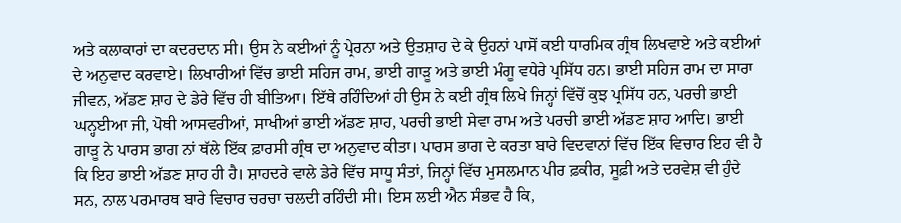ਅਤੇ ਕਲਾਕਾਰਾਂ ਦਾ ਕਦਰਦਾਨ ਸੀ। ਉਸ ਨੇ ਕਈਆਂ ਨੂੰ ਪ੍ਰੇਰਨਾ ਅਤੇ ਉਤਸ਼ਾਹ ਦੇ ਕੇ ਉਹਨਾਂ ਪਾਸੋਂ ਕਈ ਧਾਰਮਿਕ ਗ੍ਰੰਥ ਲਿਖਵਾਏ ਅਤੇ ਕਈਆਂ ਦੇ ਅਨੁਵਾਦ ਕਰਵਾਏ। ਲਿਖਾਰੀਆਂ ਵਿੱਚ ਭਾਈ ਸਹਿਜ ਰਾਮ, ਭਾਈ ਗਾੜੂ ਅਤੇ ਭਾਈ ਮੰਗੂ ਵਧੇਰੇ ਪ੍ਰਸਿੱਧ ਹਨ। ਭਾਈ ਸਹਿਜ ਰਾਮ ਦਾ ਸਾਰਾ ਜੀਵਨ, ਅੱਡਣ ਸ਼ਾਹ ਦੇ ਡੇਰੇ ਵਿੱਚ ਹੀ ਬੀਤਿਆ। ਇੱਥੇ ਰਹਿੰਦਿਆਂ ਹੀ ਉਸ ਨੇ ਕਈ ਗ੍ਰੰਥ ਲਿਖੇ ਜਿਨ੍ਹਾਂ ਵਿੱਚੋਂ ਕੁਝ ਪ੍ਰਸਿੱਧ ਹਨ, ਪਰਚੀ ਭਾਈ ਘਨ੍ਹਈਆ ਜੀ, ਪੋਥੀ ਆਸਵਰੀਆਂ, ਸਾਖੀਆਂ ਭਾਈ ਅੱਡਣ ਸ਼ਾਹ, ਪਰਚੀ ਭਾਈ ਸੇਵਾ ਰਾਮ ਅਤੇ ਪਰਚੀ ਭਾਈ ਅੱਡਣ ਸ਼ਾਹ ਆਦਿ। ਭਾਈ ਗਾੜੂ ਨੇ ਪਾਰਸ ਭਾਗ ਨਾਂ ਥੱਲੇ ਇੱਕ ਫ਼ਾਰਸੀ ਗ੍ਰੰਥ ਦਾ ਅਨੁਵਾਦ ਕੀਤਾ। ਪਾਰਸ ਭਾਗ ਦੇ ਕਰਤਾ ਬਾਰੇ ਵਿਦਵਾਨਾਂ ਵਿੱਚ ਇੱਕ ਵਿਚਾਰ ਇਹ ਵੀ ਹੈ ਕਿ ਇਹ ਭਾਈ ਅੱਡਣ ਸ਼ਾਹ ਹੀ ਹੈ। ਸ਼ਾਹਦਰੇ ਵਾਲੇ ਡੇਰੇ ਵਿੱਚ ਸਾਧੂ ਸੰਤਾਂ, ਜਿਨ੍ਹਾਂ ਵਿੱਚ ਮੁਸਲਮਾਨ ਪੀਰ ਫ਼ਕੀਰ, ਸੂਫ਼ੀ ਅਤੇ ਦਰਵੇਸ਼ ਵੀ ਹੁੰਦੇ ਸਨ, ਨਾਲ ਪਰਮਾਰਥ ਬਾਰੇ ਵਿਚਾਰ ਚਰਚਾ ਚਲਦੀ ਰਹਿੰਦੀ ਸੀ। ਇਸ ਲਈ ਐਨ ਸੰਭਵ ਹੈ ਕਿ,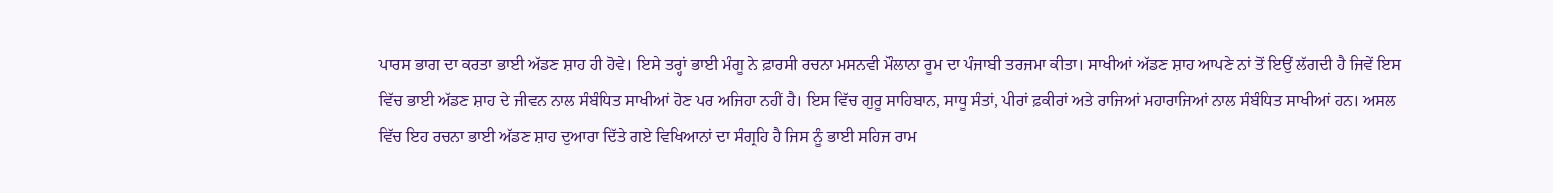ਪਾਰਸ ਭਾਗ ਦਾ ਕਰਤਾ ਭਾਈ ਅੱਡਣ ਸ਼ਾਹ ਹੀ ਹੋਵੇ। ਇਸੇ ਤਰ੍ਹਾਂ ਭਾਈ ਮੰਗੂ ਨੇ ਫ਼ਾਰਸੀ ਰਚਨਾ ਮਸਨਵੀ ਮੌਲਾਨਾ ਰੂਮ ਦਾ ਪੰਜਾਬੀ ਤਰਜਮਾ ਕੀਤਾ। ਸਾਖੀਆਂ ਅੱਡਣ ਸ਼ਾਹ ਆਪਣੇ ਨਾਂ ਤੋਂ ਇਉਂ ਲੱਗਦੀ ਹੈ ਜਿਵੇਂ ਇਸ ਵਿੱਚ ਭਾਈ ਅੱਡਣ ਸ਼ਾਹ ਦੇ ਜੀਵਨ ਨਾਲ ਸੰਬੰਧਿਤ ਸਾਖੀਆਂ ਹੋਣ ਪਰ ਅਜਿਹਾ ਨਹੀਂ ਹੈ। ਇਸ ਵਿੱਚ ਗੁਰੂ ਸਾਹਿਬਾਨ, ਸਾਧੂ ਸੰਤਾਂ, ਪੀਰਾਂ ਫ਼ਕੀਰਾਂ ਅਤੇ ਰਾਜਿਆਂ ਮਹਾਰਾਜਿਆਂ ਨਾਲ ਸੰਬੰਧਿਤ ਸਾਖੀਆਂ ਹਨ। ਅਸਲ ਵਿੱਚ ਇਹ ਰਚਨਾ ਭਾਈ ਅੱਡਣ ਸ਼ਾਹ ਦੁਆਰਾ ਦਿੱਤੇ ਗਏ ਵਿਖਿਆਨਾਂ ਦਾ ਸੰਗ੍ਰਹਿ ਹੈ ਜਿਸ ਨੂੰ ਭਾਈ ਸਹਿਜ ਰਾਮ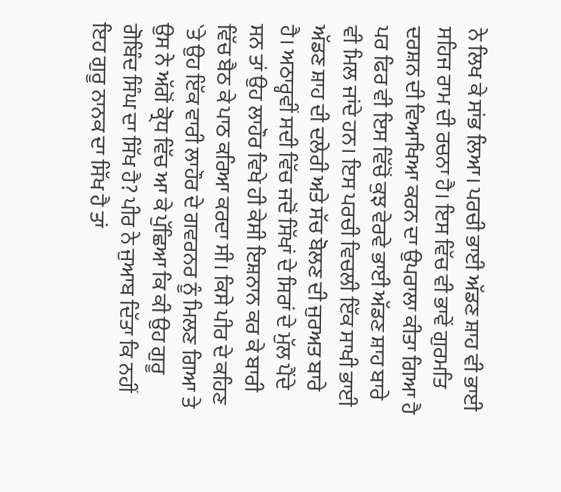ਨੇ ਲਿਖ ਕੇ ਸਾਂਭ ਲਿਆ। ਪਰਚੀ ਭਾਈ ਅੱਡਣ ਸ਼ਾਹ ਵੀ ਭਾਈ ਸਹਿਜ ਰਾਮ ਦੀ ਰਚਨਾ ਹੈ। ਇਸ ਵਿੱਚ ਵੀ ਭਾਵੇਂ ਗੁਰਮਤਿ ਦਰਸ਼ਨ ਦੀ ਵਿਆਖਿਆ ਕਰਨ ਦਾ ਉਪਰਾਲਾ ਕੀਤਾ ਗਿਆ ਹੈ ਪਰ ਫਿਰ ਵੀ ਇਸ ਵਿੱਚੋਂ ਕੁਝ ਵੇਰਵੇ ਭਾਈ ਅੱਡਣ ਸ਼ਾਹ ਬਾਰੇ ਵੀ ਮਿਲ ਜਾਂਦੇ ਹਨ। ਇਸ ਪਰਚੀ ਵਿਚਲੀ ਇੱਕ ਸਾਖੀ ਭਾਈ ਅੱਡਣ ਸ਼ਾਹ ਦੀ ਦਲੇਰੀ ਅਤੇ ਸੱਚ ਬੋਲਣ ਦੀ ਜੁਰਅਤ ਬਾਰੇ ਹੈ। ਅਠਾਰ੍ਹਵੀਂ ਸਦੀ ਵਿੱਚ ਜਦੋਂ ਸਿੱਖਾਂ ਦੇ ਸਿਰਾਂ ਦੇ ਮੁੱਲ ਪੈਂਦੇ ਸਨ ਤਾਂ ਉਹ ਲਾਹੌਰ ਵਿਖੇ ਹੀ ਕੇਸੀ ਇਸ਼ਨਾਨ ਕਰ ਕੇ ਬਾਰੀ ਵਿੱਚ ਬੈਠ ਕੇ ਪਾਠ ਕਰਿਆ ਕਰਦਾ ਸੀ। ਕਿਸੇ ਪੀਰ ਦੇ ਕਹਿਣ `ਤੇ ਉਹ ਇੱਕ ਵਾਰੀ ਲਾਹੌਰ ਦੇ ਗਵਰਨਰ ਨੂੰ ਮਿਲਣ ਗਿਆ ਤੇ ਉਸ ਨੇ ਅੱਗੋਂ ਕ੍ਰੋਧ ਵਿੱਚ ਆ ਕੇ ਪੁੱਛਿਆ ਕਿ ਕੀ ਉਹ ਗੁਰੂ ਗੋਬਿੰਦ ਸਿੰਘ ਦਾ ਸਿੱਖ ਹੈ? ਪੀਰ ਨੇ ਜੁਆਬ ਦਿੱਤਾ ਕਿ ਨਹੀਂ ਇਹ ਗੁਰੂ ਨਾਨਕ ਦਾ ਸਿੱਖ ਹੈ ਤਾਂ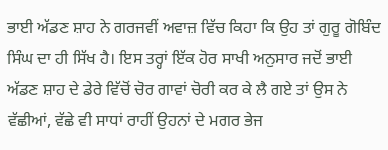ਭਾਈ ਅੱਡਣ ਸ਼ਾਹ ਨੇ ਗਰਜਵੀਂ ਅਵਾਜ਼ ਵਿੱਚ ਕਿਹਾ ਕਿ ਉਹ ਤਾਂ ਗੁਰੂ ਗੋਬਿੰਦ ਸਿੰਘ ਦਾ ਹੀ ਸਿੱਖ ਹੈ। ਇਸ ਤਰ੍ਹਾਂ ਇੱਕ ਹੋਰ ਸਾਖੀ ਅਨੁਸਾਰ ਜਦੋਂ ਭਾਈ ਅੱਡਣ ਸ਼ਾਹ ਦੇ ਡੇਰੇ ਵਿੱਚੋਂ ਚੋਰ ਗਾਵਾਂ ਚੋਰੀ ਕਰ ਕੇ ਲੈ ਗਏ ਤਾਂ ਉਸ ਨੇ ਵੱਛੀਆਂ, ਵੱਛੇ ਵੀ ਸਾਧਾਂ ਰਾਹੀਂ ਉਹਨਾਂ ਦੇ ਮਗਰ ਭੇਜ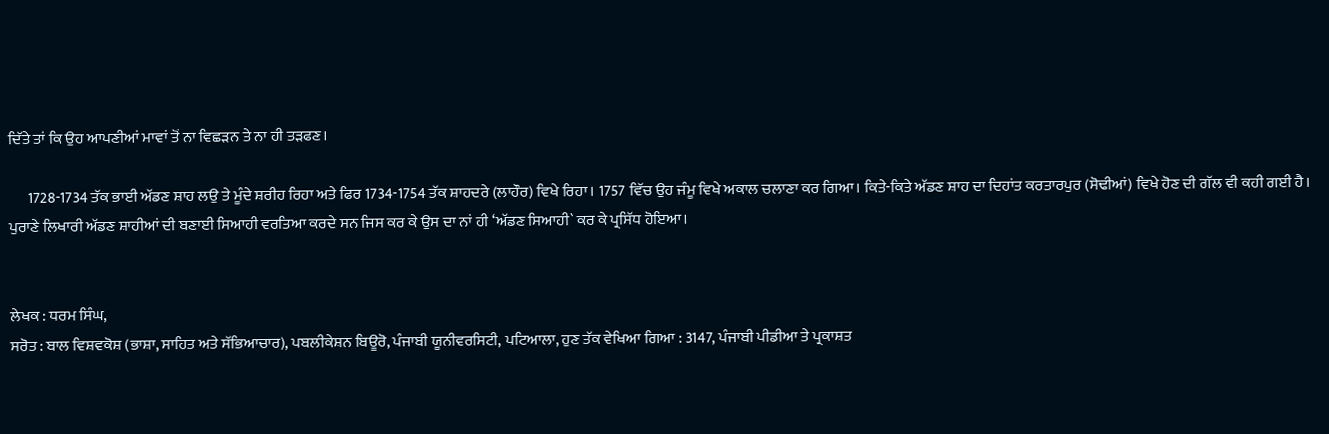ਦਿੱਤੇ ਤਾਂ ਕਿ ਉਹ ਆਪਣੀਆਂ ਮਾਵਾਂ ਤੋਂ ਨਾ ਵਿਛੜਨ ਤੇ ਨਾ ਹੀ ਤੜਫਣ।

      1728-1734 ਤੱਕ ਭਾਈ ਅੱਡਣ ਸ਼ਾਹ ਲਉ ਤੇ ਮੂੰਦੇ ਸ਼ਰੀਹ ਰਿਹਾ ਅਤੇ ਫਿਰ 1734-1754 ਤੱਕ ਸ਼ਾਹਦਰੇ (ਲਾਹੌਰ) ਵਿਖੇ ਰਿਹਾ। 1757 ਵਿੱਚ ਉਹ ਜੰਮੂ ਵਿਖੇ ਅਕਾਲ ਚਲਾਣਾ ਕਰ ਗਿਆ। ਕਿਤੇ-ਕਿਤੇ ਅੱਡਣ ਸ਼ਾਹ ਦਾ ਦਿਹਾਂਤ ਕਰਤਾਰਪੁਰ (ਸੋਢੀਆਂ) ਵਿਖੇ ਹੋਣ ਦੀ ਗੱਲ ਵੀ ਕਹੀ ਗਈ ਹੈ। ਪੁਰਾਣੇ ਲਿਖਾਰੀ ਅੱਡਣ ਸ਼ਾਹੀਆਂ ਦੀ ਬਣਾਈ ਸਿਆਹੀ ਵਰਤਿਆ ਕਰਦੇ ਸਨ ਜਿਸ ਕਰ ਕੇ ਉਸ ਦਾ ਨਾਂ ਹੀ ‘ਅੱਡਣ ਸਿਆਹੀ` ਕਰ ਕੇ ਪ੍ਰਸਿੱਧ ਹੋਇਆ।


ਲੇਖਕ : ਧਰਮ ਸਿੰਘ,
ਸਰੋਤ : ਬਾਲ ਵਿਸ਼ਵਕੋਸ਼ (ਭਾਸ਼ਾ, ਸਾਹਿਤ ਅਤੇ ਸੱਭਿਆਚਾਰ), ਪਬਲੀਕੇਸ਼ਨ ਬਿਊਰੋ, ਪੰਜਾਬੀ ਯੂਨੀਵਰਸਿਟੀ, ਪਟਿਆਲਾ, ਹੁਣ ਤੱਕ ਵੇਖਿਆ ਗਿਆ : 3147, ਪੰਜਾਬੀ ਪੀਡੀਆ ਤੇ ਪ੍ਰਕਾਸ਼ਤ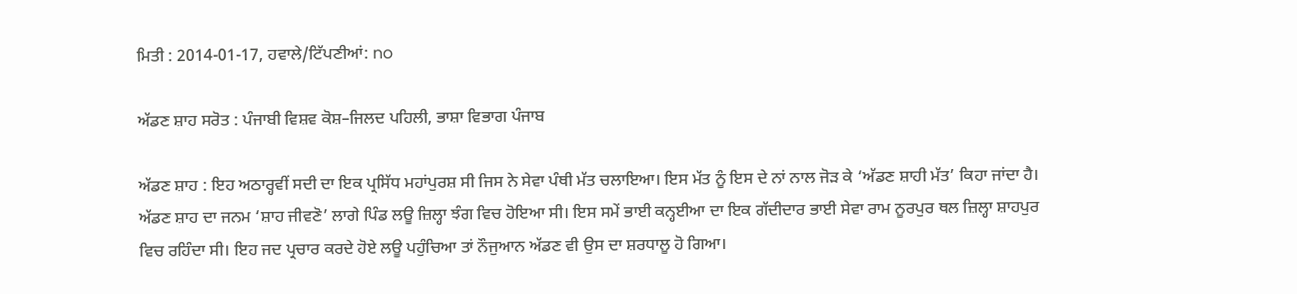ਮਿਤੀ : 2014-01-17, ਹਵਾਲੇ/ਟਿੱਪਣੀਆਂ: no

ਅੱਡਣ ਸ਼ਾਹ ਸਰੋਤ : ਪੰਜਾਬੀ ਵਿਸ਼ਵ ਕੋਸ਼–ਜਿਲਦ ਪਹਿਲੀ, ਭਾਸ਼ਾ ਵਿਭਾਗ ਪੰਜਾਬ

ਅੱਡਣ ਸ਼ਾਹ : ਇਹ ਅਠਾਰ੍ਹਵੀਂ ਸਦੀ ਦਾ ਇਕ ਪ੍ਰਸਿੱਧ ਮਹਾਂਪੁਰਸ਼ ਸੀ ਜਿਸ ਨੇ ਸੇਵਾ ਪੰਥੀ ਮੱਤ ਚਲਾਇਆ। ਇਸ ਮੱਤ ਨੂੰ ਇਸ ਦੇ ਨਾਂ ਨਾਲ ਜੋੜ ਕੇ ‘ਅੱਡਣ ਸ਼ਾਹੀ ਮੱਤ’ ਕਿਹਾ ਜਾਂਦਾ ਹੈ। ਅੱਡਣ ਸ਼ਾਹ ਦਾ ਜਨਮ ‘ਸ਼ਾਹ ਜੀਵਣੋ’ ਲਾਗੇ ਪਿੰਡ ਲਊ ਜ਼ਿਲ੍ਹਾ ਝੰਗ ਵਿਚ ਹੋਇਆ ਸੀ। ਇਸ ਸਮੇਂ ਭਾਈ ਕਨ੍ਹਈਆ ਦਾ ਇਕ ਗੱਦੀਦਾਰ ਭਾਈ ਸੇਵਾ ਰਾਮ ਨੂਰਪੁਰ ਥਲ ਜ਼ਿਲ੍ਹਾ ਸ਼ਾਹਪੁਰ ਵਿਚ ਰਹਿੰਦਾ ਸੀ। ਇਹ ਜਦ ਪ੍ਰਚਾਰ ਕਰਦੇ ਹੋਏ ਲਊ ਪਹੁੰਚਿਆ ਤਾਂ ਨੌਜੁਆਨ ਅੱਡਣ ਵੀ ਉਸ ਦਾ ਸ਼ਰਧਾਲੂ ਹੋ ਗਿਆ।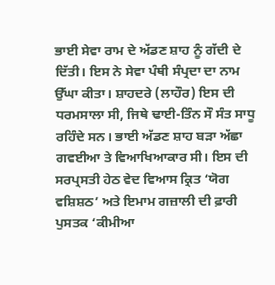ਭਾਈ ਸੇਵਾ ਰਾਮ ਦੇ ਅੱਡਣ ਸ਼ਾਹ ਨੂੰ ਗੱਦੀ ਦੇ ਦਿੱਤੀ। ਇਸ ਨੇ ਸੇਵਾ ਪੰਥੀ ਸੰਪ੍ਰਦਾ ਦਾ ਨਾਮ ਉੱਘਾ ਕੀਤਾ। ਸ਼ਾਹਦਰੇ (ਲਾਹੌਰ) ਇਸ ਦੀ ਧਰਮਸਾਲਾ ਸੀ, ਜਿਥੇ ਢਾਈ-ਤਿੰਨ ਸੌ ਸੰਤ ਸਾਧੂ ਰਹਿੰਦੇ ਸਨ। ਭਾਈ ਅੱਡਣ ਸ਼ਾਹ ਬੜਾ ਅੱਛਾ ਗਵਈਆ ਤੇ ਵਿਆਖਿਆਕਾਰ ਸੀ। ਇਸ ਦੀ ਸਰਪ੍ਰਸਤੀ ਹੇਠ ਵੇਦ ਵਿਆਸ ਕ੍ਰਿਤ ‘ਯੋਗ ਵਸ਼ਿਸ਼ਠ’ ਅਤੇ ਇਮਾਮ ਗਜ਼ਾਲੀ ਦੀ ਫ਼ਾਰੀ ਪੁਸਤਕ ‘ਕੀਮੀਆ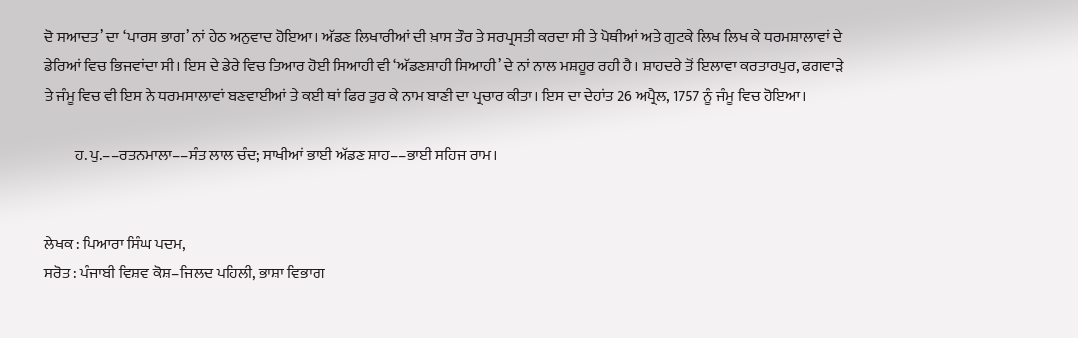ਦੋ ਸਆਦਤ’ ਦਾ ‘ਪਾਰਸ ਭਾਗ’ ਨਾਂ ਹੇਠ ਅਨੁਵਾਦ ਹੋਇਆ। ਅੱਡਣ ਲਿਖਾਰੀਆਂ ਦੀ ਖ਼ਾਸ ਤੌਰ ਤੇ ਸਰਪ੍ਰਸਤੀ ਕਰਦਾ ਸੀ ਤੇ ਪੋਥੀਆਂ ਅਤੇ ਗੁਟਕੇ ਲਿਖ ਲਿਖ ਕੇ ਧਰਮਸ਼ਾਲਾਵਾਂ ਦੇ ਡੇਰਿਆਂ ਵਿਚ ਭਿਜਵਾਂਦਾ ਸੀ। ਇਸ ਦੇ ਡੇਰੇ ਵਿਚ ਤਿਆਰ ਹੋਈ ਸਿਆਹੀ ਵੀ ‘ਅੱਡਣਸ਼ਾਹੀ ਸਿਆਹੀ’ ਦੇ ਨਾਂ ਨਾਲ ਮਸ਼ਹੂਰ ਰਹੀ ਹੈ। ਸ਼ਾਹਦਰੇ ਤੋਂ ਇਲਾਵਾ ਕਰਤਾਰਪੁਰ, ਫਗਵਾੜੇ ਤੇ ਜੰਮੂ ਵਿਚ ਵੀ ਇਸ ਨੇ ਧਰਮਸਾਲਾਵਾਂ ਬਣਵਾਈਆਂ ਤੇ ਕਈ ਥਾਂ ਫਿਰ ਤੁਰ ਕੇ ਨਾਮ ਬਾਣੀ ਦਾ ਪ੍ਰਚਾਰ ਕੀਤਾ। ਇਸ ਦਾ ਦੇਹਾਂਤ 26 ਅਪ੍ਰੈਲ, 1757 ਨੂੰ ਜੰਮੂ ਵਿਚ ਹੋਇਆ।

          ਹ. ਪੁ.––ਰਤਨਮਾਲਾ––ਸੰਤ ਲਾਲ ਚੰਦ; ਸਾਖੀਆਂ ਭਾਈ ਅੱਡਣ ਸ਼ਾਹ––ਭਾਈ ਸਹਿਜ ਰਾਮ।


ਲੇਖਕ : ਪਿਆਰਾ ਸਿੰਘ ਪਦਮ,
ਸਰੋਤ : ਪੰਜਾਬੀ ਵਿਸ਼ਵ ਕੋਸ਼–ਜਿਲਦ ਪਹਿਲੀ, ਭਾਸ਼ਾ ਵਿਭਾਗ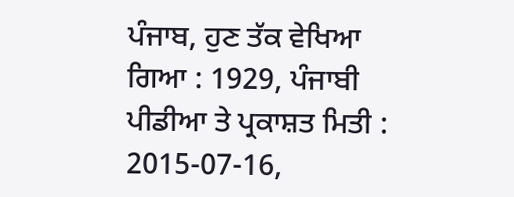ਪੰਜਾਬ, ਹੁਣ ਤੱਕ ਵੇਖਿਆ ਗਿਆ : 1929, ਪੰਜਾਬੀ ਪੀਡੀਆ ਤੇ ਪ੍ਰਕਾਸ਼ਤ ਮਿਤੀ : 2015-07-16,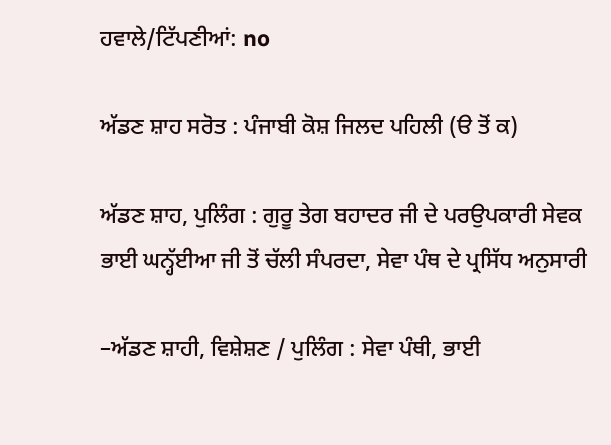ਹਵਾਲੇ/ਟਿੱਪਣੀਆਂ: no

ਅੱਡਣ ਸ਼ਾਹ ਸਰੋਤ : ਪੰਜਾਬੀ ਕੋਸ਼ ਜਿਲਦ ਪਹਿਲੀ (ੳ ਤੋਂ ਕ)

ਅੱਡਣ ਸ਼ਾਹ, ਪੁਲਿੰਗ : ਗੁਰੂ ਤੇਗ ਬਹਾਦਰ ਜੀ ਦੇ ਪਰਉਪਕਾਰੀ ਸੇਵਕ ਭਾਈ ਘਨ੍ਹੱਈਆ ਜੀ ਤੋਂ ਚੱਲੀ ਸੰਪਰਦਾ, ਸੇਵਾ ਪੰਥ ਦੇ ਪ੍ਰਸਿੱਧ ਅਨੁਸਾਰੀ

–ਅੱਡਣ ਸ਼ਾਹੀ, ਵਿਸ਼ੇਸ਼ਣ / ਪੁਲਿੰਗ : ਸੇਵਾ ਪੰਥੀ, ਭਾਈ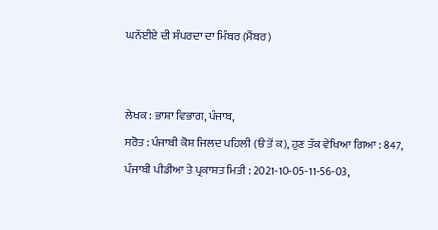ਘਨੱਈਏ ਦੀ ਸੰਪਰਦਾ ਦਾ ਮਿੰਬਰ (ਮੈਂਬਰ)


ਲੇਖਕ : ਭਾਸ਼ਾ ਵਿਭਾਗ, ਪੰਜਾਬ,
ਸਰੋਤ : ਪੰਜਾਬੀ ਕੋਸ਼ ਜਿਲਦ ਪਹਿਲੀ (ੳ ਤੋਂ ਕ), ਹੁਣ ਤੱਕ ਵੇਖਿਆ ਗਿਆ : 847, ਪੰਜਾਬੀ ਪੀਡੀਆ ਤੇ ਪ੍ਰਕਾਸ਼ਤ ਮਿਤੀ : 2021-10-05-11-56-03,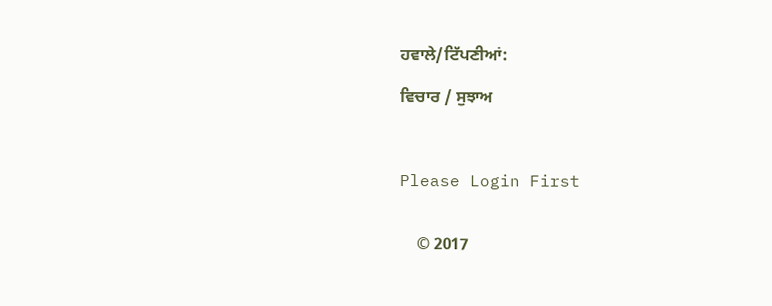ਹਵਾਲੇ/ਟਿੱਪਣੀਆਂ:

ਵਿਚਾਰ / ਸੁਝਾਅ



Please Login First


    © 2017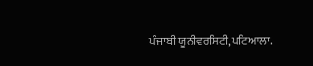ਪੰਜਾਬੀ ਯੂਨੀਵਰਸਿਟੀ,ਪਟਿਆਲਾ.